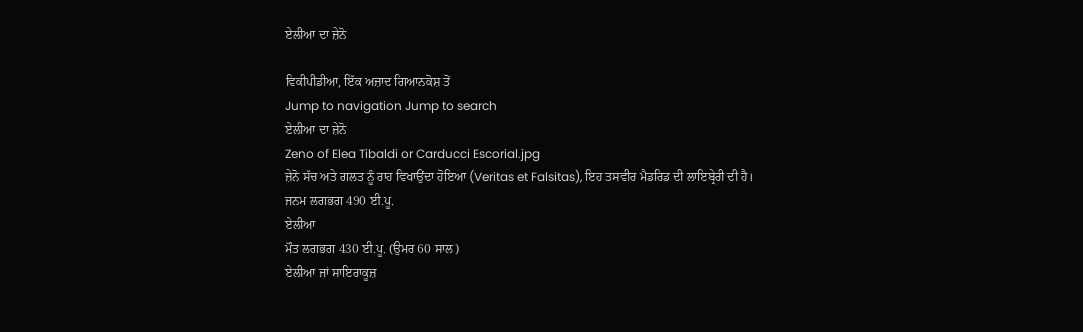ਏਲੀਆ ਦਾ ਜ਼ੇਨੋ

ਵਿਕੀਪੀਡੀਆ, ਇੱਕ ਅਜ਼ਾਦ ਗਿਆਨਕੋਸ਼ ਤੋਂ
Jump to navigation Jump to search
ਏਲੀਆ ਦਾ ਜ਼ੇਨੋ
Zeno of Elea Tibaldi or Carducci Escorial.jpg
ਜ਼ੇਨੋ ਸੱਚ ਅਤੇ ਗਲਤ ਨੂੰ ਰਾਹ ਵਿਖਾਉਂਦਾ ਹੋਇਆ (Veritas et Falsitas), ਇਹ ਤਸਵੀਰ ਮੈਡਰਿਡ ਦੀ ਲਾਇਬ੍ਰੇਰੀ ਦੀ ਹੈ।
ਜਨਮ ਲਗਭਗ 490 ਈ.ਪੂ.
ਏਲੀਆ
ਮੌਤ ਲਗਭਗ 430 ਈ.ਪੂ. (ਉਮਰ 60 ਸਾਲ)
ਏਲੀਆ ਜਾਂ ਸਾਇਰਾਕੂਜ਼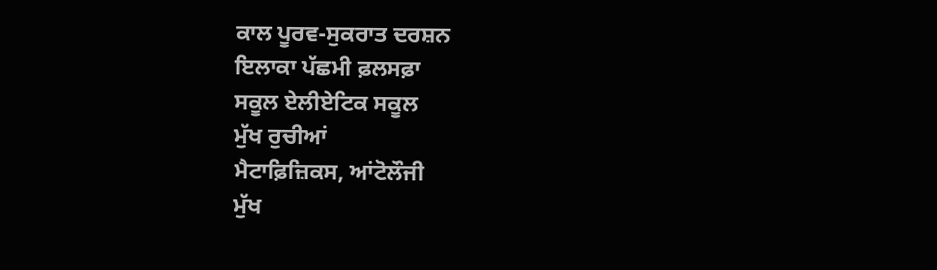ਕਾਲ ਪੂਰਵ-ਸੁਕਰਾਤ ਦਰਸ਼ਨ
ਇਲਾਕਾ ਪੱਛਮੀ ਫ਼ਲਸਫ਼ਾ
ਸਕੂਲ ਏਲੀਏਟਿਕ ਸਕੂਲ
ਮੁੱਖ ਰੁਚੀਆਂ
ਮੈਟਾਫ਼ਿਜ਼ਿਕਸ, ਆਂਟੋਲੌਜੀ
ਮੁੱਖ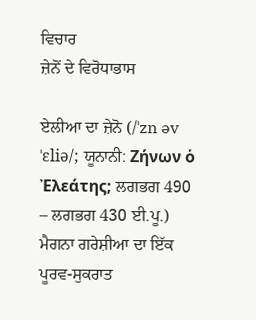ਵਿਚਾਰ
ਜ਼ੇਨੋਂ ਦੇ ਵਿਰੋਧਾਭਾਸ

ਏਲੀਆ ਦਾ ਜ਼ੇਨੋ (/ˈzn əv ˈɛliə/; ਯੂਨਾਨੀ: Ζήνων ὁ Ἐλεάτης; ਲਗਭਗ 490 – ਲਗਭਗ 430 ਈ.ਪੂ.) ਮੈਗਨਾ ਗਰੇਸ਼ੀਆ ਦਾ ਇੱਕ ਪੂਰਵ-ਸੁਕਰਾਤ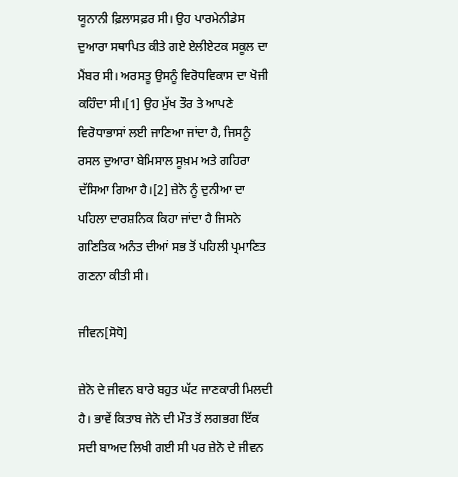ਯੂਨਾਨੀ ਫ਼ਿਲਾਸਫ਼ਰ ਸੀ। ਉਹ ਪਾਰਮੇਨੀਡੇਸ ਦੁਆਰਾ ਸਥਾਪਿਤ ਕੀਤੇ ਗਏ ਏਲੀਏਟਕ ਸਕੂਲ ਦਾ ਮੈਂਬਰ ਸੀ। ਅਰਸਤੂ ਉਸਨੂੰ ਵਿਰੋਧਵਿਕਾਸ ਦਾ ਖੋਜੀ ਕਹਿੰਦਾ ਸੀ।[1] ਉਹ ਮੁੱਖ ਤੌਰ ਤੇ ਆਪਣੇ ਵਿਰੋਧਾਭਾਸਾਂ ਲਈ ਜਾਣਿਆ ਜਾਂਦਾ ਹੈ, ਜਿਸਨੂੰ ਰਸਲ ਦੁਆਰਾ ਬੇਮਿਸਾਲ ਸੂਖ਼ਮ ਅਤੇ ਗਹਿਰਾ ਦੱਸਿਆ ਗਿਆ ਹੈ।[2] ਜ਼ੇਨੋ ਨੂੰ ਦੁਨੀਆ ਦਾ ਪਹਿਲਾ ਦਾਰਸ਼ਨਿਕ ਕਿਹਾ ਜਾਂਦਾ ਹੈ ਜਿਸਨੇ ਗਣਿਤਿਕ ਅਨੰਤ ਦੀਆਂ ਸਭ ਤੋਂ ਪਹਿਲੀ ਪ੍ਰਮਾਣਿਤ ਗਣਨਾ ਕੀਤੀ ਸੀ।

ਜੀਵਨ[ਸੋਧੋ]

ਜ਼ੇਨੋ ਦੇ ਜੀਵਨ ਬਾਰੇ ਬਹੁਤ ਘੱਟ ਜਾਣਕਾਰੀ ਮਿਲਦੀ ਹੈ। ਭਾਵੇਂ ਕਿਤਾਬ ਜੇਨੋ ਦੀ ਮੌਤ ਤੋਂ ਲਗਭਗ ਇੱਕ ਸਦੀ ਬਾਅਦ ਲਿਖੀ ਗਈ ਸੀ ਪਰ ਜ਼ੇਨੋ ਦੇ ਜੀਵਨ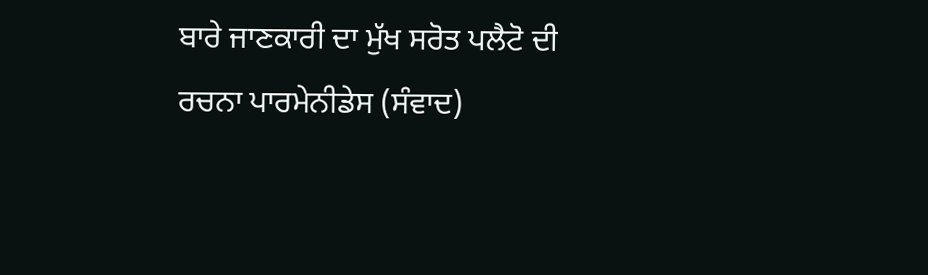ਬਾਰੇ ਜਾਣਕਾਰੀ ਦਾ ਮੁੱਖ ਸਰੋਤ ਪਲੈਟੋ ਦੀ ਰਚਨਾ ਪਾਰਮੇਨੀਡੇਸ (ਸੰਵਾਦ)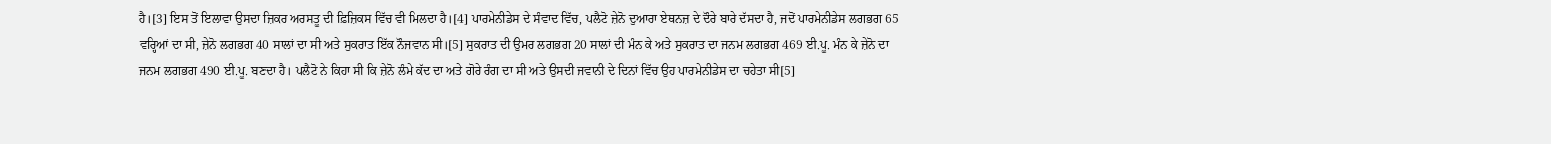ਹੈ।[3] ਇਸ ਤੋਂ ਇਲਾਵਾ ਉਸਦਾ ਜ਼ਿਕਰ ਅਰਸਤੂ ਦੀ ਫ਼ਿਜ਼ਿਕਸ ਵਿੱਚ ਵੀ ਮਿਲਦਾ ਹੈ।[4] ਪਾਰਮੇਨੀਡੇਸ ਦੇ ਸੰਵਾਦ ਵਿੱਚ, ਪਲੈਟੋ ਜ਼ੇਨੋ ਦੁਆਰਾ ਏਥਨਜ਼ ਦੇ ਦੌਰੇ ਬਾਰੇ ਦੱਸਦਾ ਹੈ, ਜਦੋਂ ਪਾਰਮੇਨੀਡੇਸ ਲਗਭਗ 65 ਵਰ੍ਹਿਆਂ ਦਾ ਸੀ, ਜ਼ੇਨੋ ਲਗਭਗ 40 ਸਾਲਾਂ ਦਾ ਸੀ ਅਤੇ ਸੁਕਰਾਤ ਇੱਕ ਨੌਜਵਾਨ ਸੀ।[5] ਸੁਕਰਾਤ ਦੀ ਉਮਰ ਲਗਭਗ 20 ਸਾਲਾਂ ਦੀ ਮੰਨ ਕੇ ਅਤੇ ਸੁਕਰਾਤ ਦਾ ਜਨਮ ਲਗਭਗ 469 ਈ.ਪੂ. ਮੰਨ ਕੇ ਜ਼ੇਨੋ ਦਾ ਜਨਮ ਲਗਭਗ 490 ਈ.ਪੂ. ਬਣਦਾ ਹੈ। ਪਲੈਟੋ ਨੇ ਕਿਹਾ ਸੀ ਕਿ ਜ਼ੇਨੋ ਲੰਮੇ ਕੱਦ ਦਾ ਅਤੇ ਗੋਰੇ ਰੰਗ ਦਾ ਸੀ ਅਤੇ ਉਸਦੀ ਜਵਾਨੀ ਦੇ ਦਿਨਾਂ ਵਿੱਚ ਉਹ ਪਾਰਮੇਨੀਡੇਸ ਦਾ ਚਹੇਤਾ ਸੀ[5]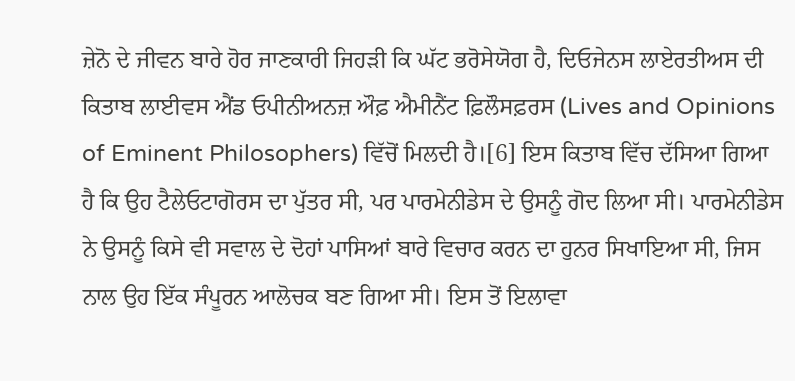ਜ਼ੇਨੋ ਦੇ ਜੀਵਨ ਬਾਰੇ ਹੋਰ ਜਾਣਕਾਰੀ ਜਿਹੜੀ ਕਿ ਘੱਟ ਭਰੋਸੇਯੋਗ ਹੈ, ਦਿਓਜੇਨਸ ਲਾਏਰਤੀਅਸ ਦੀ ਕਿਤਾਬ ਲਾਈਵਸ ਐਂਡ ਓਪੀਨੀਅਨਜ਼ ਔਫ਼ ਐਮੀਨੈਂਟ ਫ਼ਿਲੌਸਫ਼ਰਸ (Lives and Opinions of Eminent Philosophers) ਵਿੱਚੋਂ ਮਿਲਦੀ ਹੈ।[6] ਇਸ ਕਿਤਾਬ ਵਿੱਚ ਦੱਸਿਆ ਗਿਆ ਹੈ ਕਿ ਉਹ ਟੈਲੇਓਟਾਗੋਰਸ ਦਾ ਪੁੱਤਰ ਸੀ, ਪਰ ਪਾਰਮੇਨੀਡੇਸ ਦੇ ਉਸਨੂੰ ਗੋਦ ਲਿਆ ਸੀ। ਪਾਰਮੇਨੀਡੇਸ ਨੇ ਉਸਨੂੰ ਕਿਸੇ ਵੀ ਸਵਾਲ ਦੇ ਦੋਹਾਂ ਪਾਸਿਆਂ ਬਾਰੇ ਵਿਚਾਰ ਕਰਨ ਦਾ ਹੁਨਰ ਸਿਖਾਇਆ ਸੀ, ਜਿਸ ਨਾਲ ਉਹ ਇੱਕ ਸੰਪੂਰਨ ਆਲੋਚਕ ਬਣ ਗਿਆ ਸੀ। ਇਸ ਤੋਂ ਇਲਾਵਾ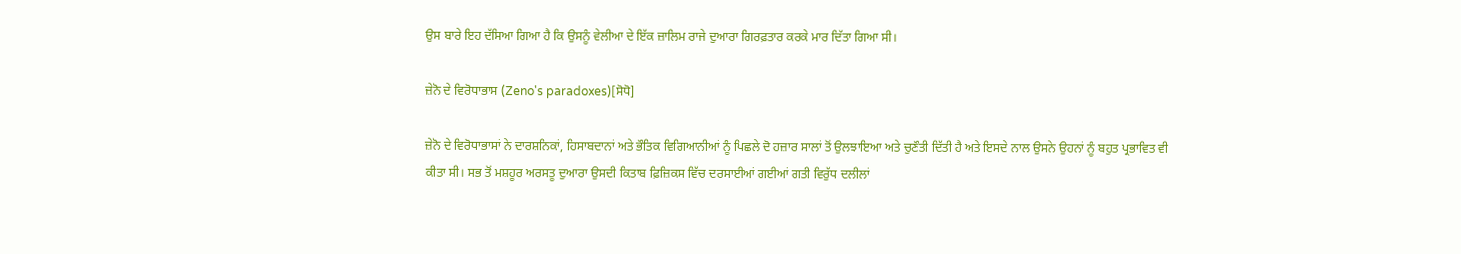ਉਸ ਬਾਰੇ ਇਹ ਦੱਸਿਆ ਗਿਆ ਹੈ ਕਿ ਉਸਨੂੰ ਵੇਲੀਆ ਦੇ ਇੱਕ ਜ਼ਾਲਿਮ ਰਾਜੇ ਦੁਆਰਾ ਗਿਰਫ਼ਤਾਰ ਕਰਕੇ ਮਾਰ ਦਿੱਤਾ ਗਿਆ ਸੀ।

ਜ਼ੇਨੋ ਦੇ ਵਿਰੋਧਾਭਾਸ (Zeno's paradoxes)[ਸੋਧੋ]

ਜ਼ੇਨੋ ਦੇ ਵਿਰੋਧਾਭਾਸਾਂ ਨੇ ਦਾਰਸ਼ਨਿਕਾਂ, ਹਿਸਾਬਦਾਨਾਂ ਅਤੇ ਭੌਤਿਕ ਵਿਗਿਆਨੀਆਂ ਨੂੰ ਪਿਛਲੇ ਦੋ ਹਜ਼ਾਰ ਸਾਲਾਂ ਤੋਂ ਉਲਝਾਇਆ ਅਤੇ ਚੁਣੌਤੀ ਦਿੱਤੀ ਹੈ ਅਤੇ ਇਸਦੇ ਨਾਲ ਉਸਨੇ ਉਹਨਾਂ ਨੂੰ ਬਹੁਤ ਪ੍ਰਭਾਵਿਤ ਵੀ ਕੀਤਾ ਸੀ। ਸਭ ਤੋਂ ਮਸ਼ਹੂਰ ਅਰਸਤੂ ਦੁਆਰਾ ਉਸਦੀ ਕਿਤਾਬ ਫ਼ਿਜ਼ਿਕਸ ਵਿੱਚ ਦਰਸਾਈਆਂ ਗਈਆਂ ਗਤੀ ਵਿਰੁੱਧ ਦਲੀਲਾਂ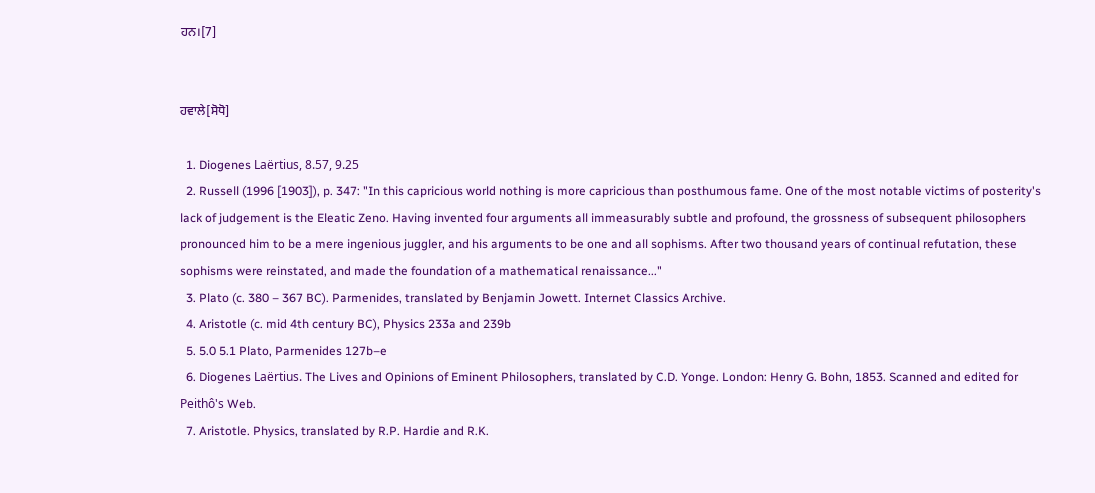ਹਨ।[7]


ਹਵਾਲੇ[ਸੋਧੋ]

  1. Diogenes Laërtius, 8.57, 9.25
  2. Russell (1996 [1903]), p. 347: "In this capricious world nothing is more capricious than posthumous fame. One of the most notable victims of posterity's lack of judgement is the Eleatic Zeno. Having invented four arguments all immeasurably subtle and profound, the grossness of subsequent philosophers pronounced him to be a mere ingenious juggler, and his arguments to be one and all sophisms. After two thousand years of continual refutation, these sophisms were reinstated, and made the foundation of a mathematical renaissance..."
  3. Plato (c. 380 – 367 BC). Parmenides, translated by Benjamin Jowett. Internet Classics Archive.
  4. Aristotle (c. mid 4th century BC), Physics 233a and 239b
  5. 5.0 5.1 Plato, Parmenides 127b–e
  6. Diogenes Laërtius. The Lives and Opinions of Eminent Philosophers, translated by C.D. Yonge. London: Henry G. Bohn, 1853. Scanned and edited for Peithô's Web.
  7. Aristotle. Physics, translated by R.P. Hardie and R.K.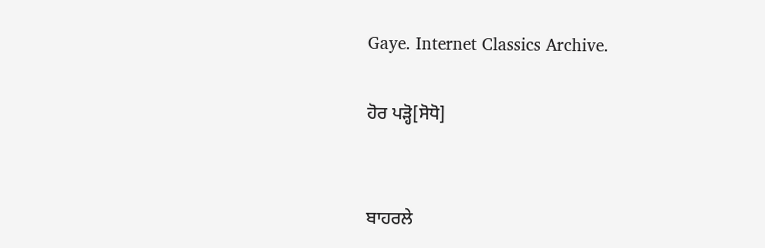Gaye. Internet Classics Archive.

ਹੋਰ ਪੜ੍ਹੋ[ਸੋਧੋ]


ਬਾਹਰਲੇ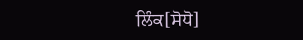ਲਿੰਕ[ਸੋਧੋ]